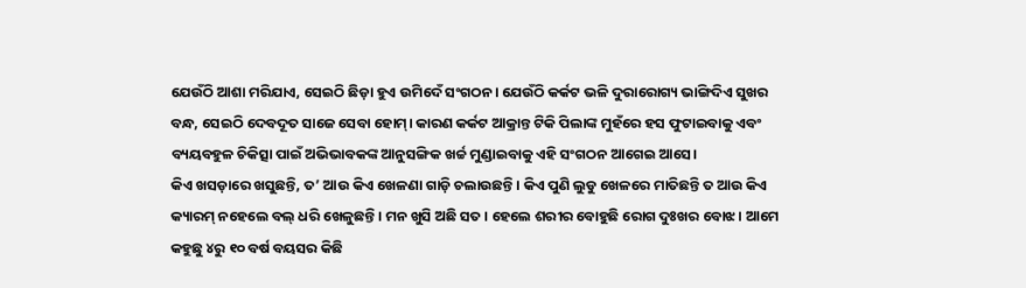ଯେଉଁଠି ଆଶା ମରିଯାଏ, ସେଇଠି ଛିଡ଼ା ହୁଏ ଉମିଦେଁ ସଂଗଠନ। ଯେଉଁଠି କର୍କଟ ଭଳି ଦୁରାରୋଗ୍ୟ ଭାଙ୍ଗିଦିଏ ସୁଖର ବନ୍ଧ, ସେଇଠି ଦେବଦୂତ ସାଜେ ସେବା ହୋମ୍। କାରଣ କର୍କଟ ଆକ୍ରାନ୍ତ ଟିକି ପିଲାଙ୍କ ମୁହଁରେ ହସ ଫୁଟାଇବାକୁ ଏବଂ ବ୍ୟୟବହୁଳ ଚିକିତ୍ସା ପାଇଁ ଅଭିଭାବକଙ୍କ ଆନୁସଙ୍ଗିକ ଖର୍ଚ୍ଚ ମୁଣ୍ଡାଇବାକୁ ଏହି ସଂଗଠନ ଆଗେଇ ଆସେ।
କିଏ ଖସଡ଼ାରେ ଖସୁଛନ୍ତି, ତ’ ଆଉ କିଏ ଖେଳଣା ଗାଡ଼ି ଚଲାଉଛନ୍ତି। କିଏ ପୁଣି ଲୁଡୁ ଖେଳରେ ମାତିଛନ୍ତି ତ ଆଉ କିଏ କ୍ୟାରମ୍ ନହେଲେ ବଲ୍ ଧରି ଖେଳୁଛନ୍ତି। ମନ ଖୁସି ଅଛି ସତ। ହେଲେ ଶରୀର ବୋହୁଛି ରୋଗ ଦୁଃଖର ବୋଝ। ଆମେ କହୁଛୁ ୪ରୁ ୧୦ ବର୍ଷ ବୟସର କିଛି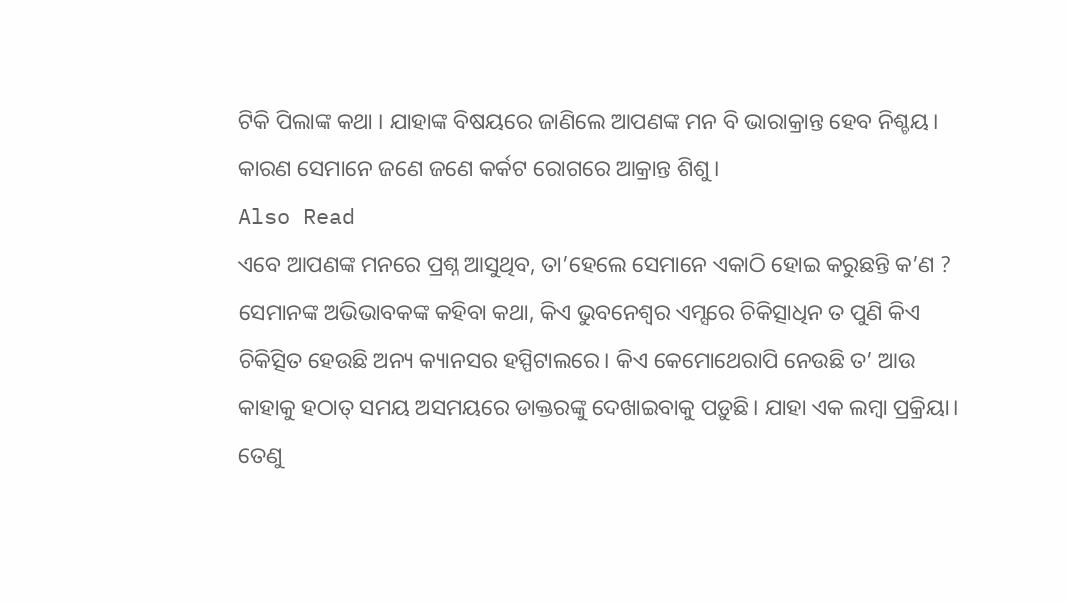ଟିକି ପିଲାଙ୍କ କଥା । ଯାହାଙ୍କ ବିଷୟରେ ଜାଣିଲେ ଆପଣଙ୍କ ମନ ବି ଭାରାକ୍ରାନ୍ତ ହେବ ନିଶ୍ଚୟ। କାରଣ ସେମାନେ ଜଣେ ଜଣେ କର୍କଟ ରୋଗରେ ଆକ୍ରାନ୍ତ ଶିଶୁ।
Also Read
ଏବେ ଆପଣଙ୍କ ମନରେ ପ୍ରଶ୍ନ ଆସୁଥିବ, ତା’ହେଲେ ସେମାନେ ଏକାଠି ହୋଇ କରୁଛନ୍ତି କ’ଣ ? ସେମାନଙ୍କ ଅଭିଭାବକଙ୍କ କହିବା କଥା, କିଏ ଭୁବନେଶ୍ୱର ଏମ୍ସରେ ଚିକିତ୍ସାଧିନ ତ ପୁଣି କିଏ ଚିକିତ୍ସିତ ହେଉଛି ଅନ୍ୟ କ୍ୟାନସର ହସ୍ପିଟାଲରେ। କିଏ କେମୋଥେରାପି ନେଉଛି ତ’ ଆଉ କାହାକୁ ହଠାତ୍ ସମୟ ଅସମୟରେ ଡାକ୍ତରଙ୍କୁ ଦେଖାଇବାକୁ ପଡ଼ୁଛି। ଯାହା ଏକ ଲମ୍ବା ପ୍ରକ୍ରିୟା। ତେଣୁ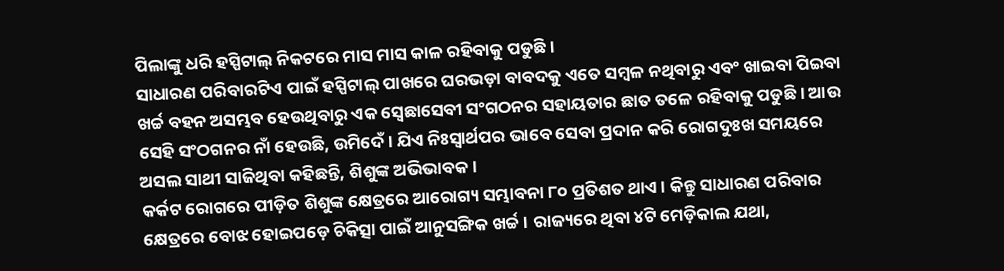ପିଲାଙ୍କୁ ଧରି ହସ୍ପିଟାଲ୍ ନିକଟରେ ମାସ ମାସ କାଳ ରହିବାକୁ ପଡୁଛି ।
ସାଧାରଣ ପରିବାରଟିଏ ପାଇଁ ହସ୍ପିଟାଲ୍ ପାଖରେ ଘରଭଡ଼ା ବାବଦକୁ ଏତେ ସମ୍ବଳ ନଥିବାରୁ ଏବଂ ଖାଇବା ପିଇବା ଖର୍ଚ୍ଚ ବହନ ଅସମ୍ଭବ ହେଉଥିବାରୁ ଏକ ସ୍ୱେଛାସେବୀ ସଂଗଠନର ସହାୟତାର ଛାତ ତଳେ ରହିବାକୁ ପଡୁଛି । ଆଉ ସେହି ସଂଠଗନର ନାଁ ହେଉଛି, ଉମିଦେଁ । ଯିଏ ନିଃସ୍ୱାର୍ଥପର ଭାବେ ସେବା ପ୍ରଦାନ କରି ରୋଗଦୁଃଖ ସମୟରେ ଅସଲ ସାଥୀ ସାଜିଥିବା କହିଛନ୍ତି, ଶିଶୁଙ୍କ ଅଭିଭାବକ।
କର୍କଟ ରୋଗରେ ପୀଡ଼ିତ ଶିଶୁଙ୍କ କ୍ଷେତ୍ରରେ ଆରୋଗ୍ୟ ସମ୍ଭାବନା ୮୦ ପ୍ରତିଶତ ଥାଏ। କିନ୍ତୁ ସାଧାରଣ ପରିବାର କ୍ଷେତ୍ରରେ ବୋଝ ହୋଇପଡ଼େ ଚିକିତ୍ସା ପାଇଁ ଆନୁସଙ୍ଗିକ ଖର୍ଚ୍ଚ। ରାଜ୍ୟରେ ଥିବା ୪ଟି ମେଡ଼ିକାଲ ଯଥା,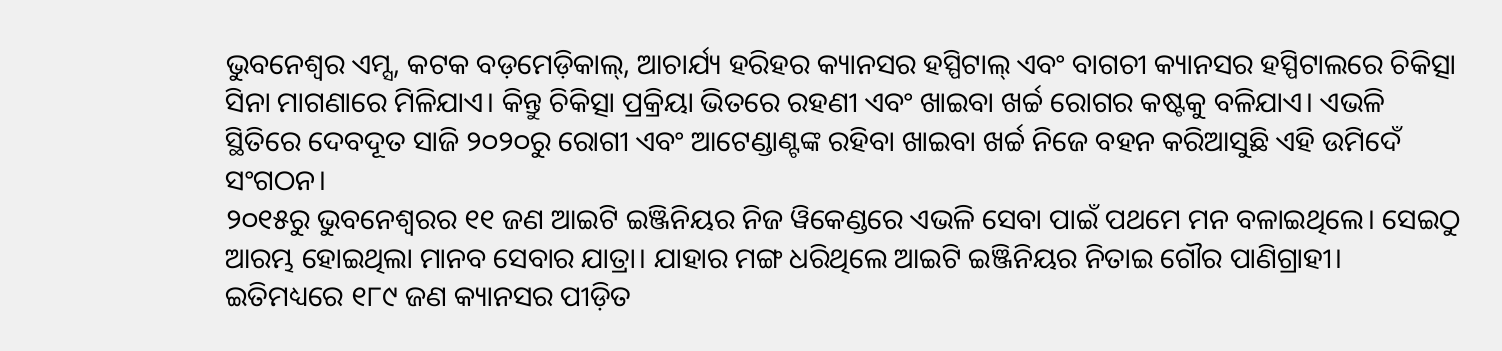ଭୁବନେଶ୍ୱର ଏମ୍ସ, କଟକ ବଡ଼ମେଡ଼ିକାଲ୍, ଆଚାର୍ଯ୍ୟ ହରିହର କ୍ୟାନସର ହସ୍ପିଟାଲ୍ ଏବଂ ବାଗଚୀ କ୍ୟାନସର ହସ୍ପିଟାଲରେ ଚିକିତ୍ସା ସିନା ମାଗଣାରେ ମିଳିଯାଏ। କିନ୍ତୁ ଚିକିତ୍ସା ପ୍ରକ୍ରିୟା ଭିତରେ ରହଣୀ ଏବଂ ଖାଇବା ଖର୍ଚ୍ଚ ରୋଗର କଷ୍ଟକୁ ବଳିଯାଏ। ଏଭଳି ସ୍ଥିତିରେ ଦେବଦୂତ ସାଜି ୨୦୨୦ରୁ ରୋଗୀ ଏବଂ ଆଟେଣ୍ଡାଣ୍ଟଙ୍କ ରହିବା ଖାଇବା ଖର୍ଚ୍ଚ ନିଜେ ବହନ କରିଆସୁଛି ଏହି ଉମିଦେଁ ସଂଗଠନ।
୨୦୧୫ରୁ ଭୁବନେଶ୍ୱରର ୧୧ ଜଣ ଆଇଟି ଇଞ୍ଜିନିୟର ନିଜ ୱିକେଣ୍ଡରେ ଏଭଳି ସେବା ପାଇଁ ପଥମେ ମନ ବଳାଇଥିଲେ। ସେଇଠୁ ଆରମ୍ଭ ହୋଇଥିଲା ମାନବ ସେବାର ଯାତ୍ରା। ଯାହାର ମଙ୍ଗ ଧରିଥିଲେ ଆଇଟି ଇଞ୍ଜିନିୟର ନିତାଇ ଗୌର ପାଣିଗ୍ରାହୀ। ଇତିମଧ୍ୟରେ ୧୮୯ ଜଣ କ୍ୟାନସର ପୀଡ଼ିତ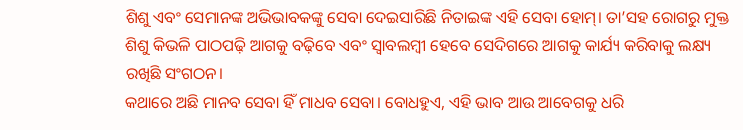ଶିଶୁ ଏବଂ ସେମାନଙ୍କ ଅଭିଭାବକଙ୍କୁ ସେବା ଦେଇସାରିଛି ନିତାଇଙ୍କ ଏହି ସେବା ହୋମ୍। ତା’ସହ ରୋଗରୁ ମୁକ୍ତ ଶିଶୁ କିଭଳି ପାଠପଢ଼ି ଆଗକୁ ବଢ଼ିବେ ଏବଂ ସ୍ୱାବଲମ୍ବୀ ହେବେ ସେଦିଗରେ ଆଗକୁ କାର୍ଯ୍ୟ କରିବାକୁ ଲକ୍ଷ୍ୟ ରଖିଛି ସଂଗଠନ।
କଥାରେ ଅଛି ମାନବ ସେବା ହିଁ ମାଧବ ସେବା। ବୋଧହୁଏ, ଏହି ଭାବ ଆଉ ଆବେଗକୁ ଧରି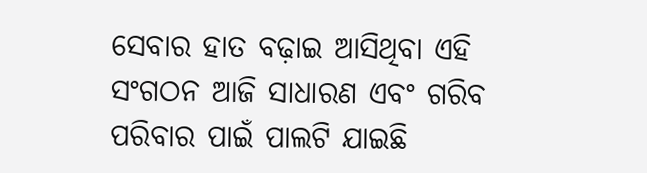ସେବାର ହାତ ବଢ଼ାଇ ଆସିଥିବା ଏହି ସଂଗଠନ ଆଜି ସାଧାରଣ ଏବଂ ଗରିବ ପରିବାର ପାଇଁ ପାଲଟି ଯାଇଛି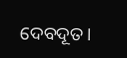ଦେବଦୂତ।